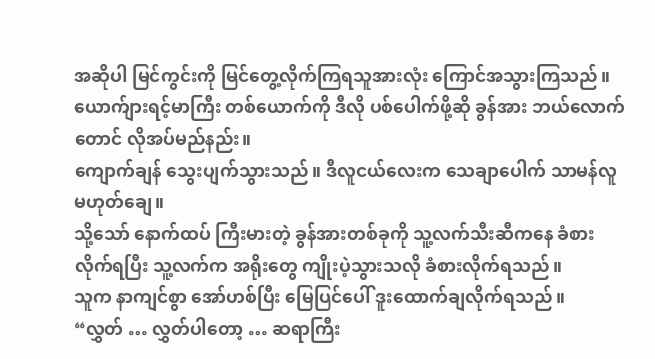အဆိုပါ မြင်ကွင်းကို မြင်တွေ့လိုက်ကြရသူအားလုံး ကြောင်အသွားကြသည်။
ယောက်ျားရင့်မာကြီး တစ်ယောက်ကို ဒီလို ပစ်ပေါက်ဖို့ဆို ခွန်အား ဘယ်လောက်တောင် လိုအပ်မည်နည်း။
ကျောက်ချန် သွေးပျက်သွားသည်။ ဒီလူငယ်လေးက သေချာပေါက် သာမန်လူ မဟုတ်ချေ။
သို့သော် နောက်ထပ် ကြီးမားတဲ့ ခွန်အားတစ်ခုကို သူ့လက်သီးဆီကနေ ခံစားလိုက်ရပြီး သူ့လက်က အရိုးတွေ ကျိုးပဲ့သွားသလို ခံစားလိုက်ရသည်။
သူက နာကျင်စွာ အော်ဟစ်ပြီး မြေပြင်ပေါ် ဒူးထောက်ချလိုက်ရသည်။
“လွှတ် … လွှတ်ပါတော့ … ဆရာကြီး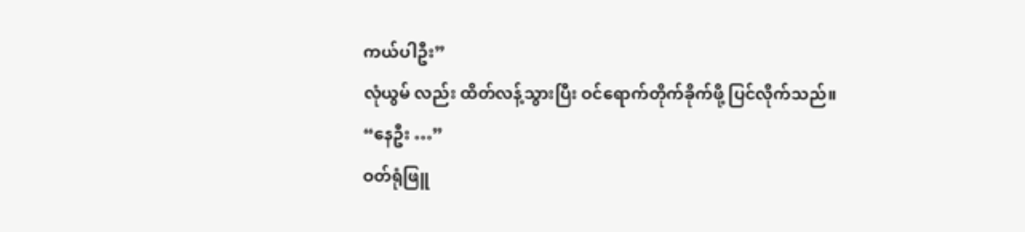ကယ်ပါဦး”
လုံယွမ် လည်း ထိတ်လန့်သွားပြီး ဝင်ရောက်တိုက်ခိုက်ဖို့ ပြင်လိုက်သည်။
“နေဦး …”
ဝတ်ရုံဖြူ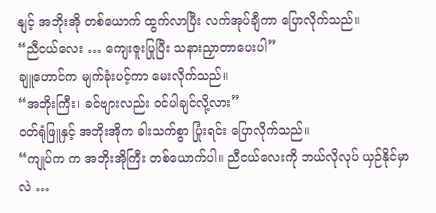နျင့် အဘိုးအို တစ်ယောက် ထွက်လာပြီး လက်အုပ်ချီကာ ပြောလိုက်သည်။
“ညီငယ်လေး … ကျေးဇူးပြုပြီး သနားညှာတာပေးပါ”
ချူဟောင်က မျက်ခုံးပင့်ကာ မေးလိုက်သည်။
“အဘိုးကြီး၊ ခင်ဗျားလည်း ဝင်ပါချင်လို့လား”
ဝတ်ရုံဖြူနှင့် အဘိုးအိုက ခါးသက်စွာ ပြုံးရင်း ပြောလိုက်သည်။
“ကျုပ်က က အဘိုးအိုကြီး တစ်ယောက်ပါ။ ညီငယ်လေးကို ဘယ်လိုလုပ် ယှဉ်နိုင်မှာလဲ …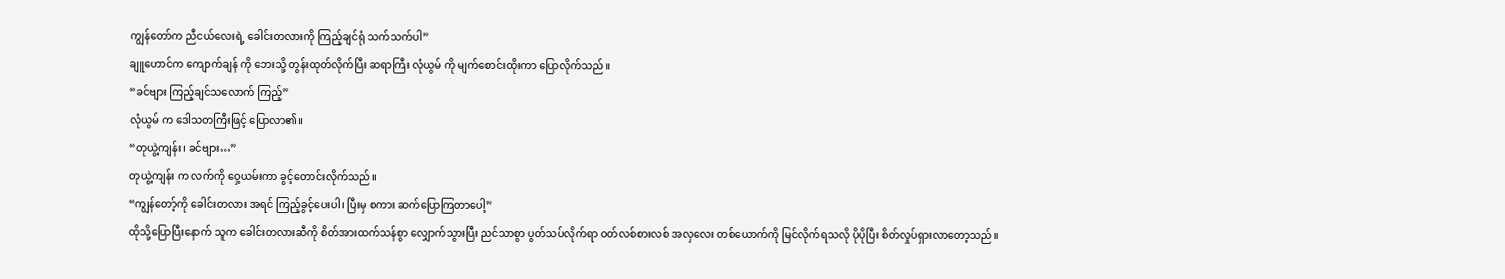ကျွန်တော်က ညီငယ်လေးရဲ့ ခေါင်းတလားကို ကြည့်ချင်ရုံ သက်သက်ပါ”
ချူဟောင်က ကျောက်ချန် ကို ဘေးသို့ တွန်းထုတ်လိုက်ပြီး ဆရာကြီး လုံယွမ် ကို မျက်စောင်းထိုးကာ ပြောလိုက်သည်။
“ခင်ဗျား ကြည့်ချင်သလောက် ကြည့်”
လုံယွမ် က ဒေါသတကြီးဖြင့် ပြောလာ၏။
“တုယွဲ့ကျန်း၊ ခင်ဗျား…”
တုယွဲ့ကျန်း က လက်ကို ဝှေ့ယမ်းကာ ခွင့်တောင်းလိုက်သည်။
“ကျွန်တော့်ကို ခေါင်းတလား အရင် ကြည့်ခွင့်ပေးပါ၊ ပြီးမှ စကား ဆက်ပြောကြတာပေါ့”
ထိုသို့ပြောပြီးနောက် သူက ခေါင်းတလားဆီကို စိတ်အားထက်သန်စွာ လျှောက်သွားပြီး ညင်သာစွာ ပွတ်သပ်လိုက်ရာ ဝတ်လစ်စားလစ် အလှလေး တစ်ယောက်ကို မြင်လိုက်ရသလို ပိုပိုပြီး စိတ်လှုပ်ရှားလာတော့သည်။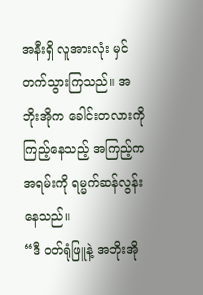အနီးရှိ လူအားလုံး မှင်တက်သွားကြသည်။ အဘိုးအိုက ခေါင်းတလားကို ကြည့်နေသည့် အကြည့်က အရမ်းကို ရမ္မက်ဆန်လွန်းနေသည်။
“ဒီ ဝတ်ရုံဖြူနဲ့ အဘိုးအို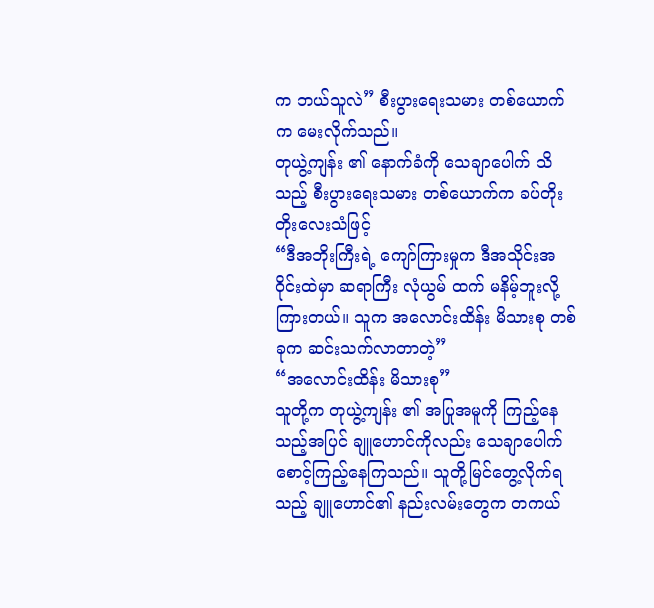က ဘယ်သူလဲ” စီးပွားရေးသမား တစ်ယောက်က မေးလိုက်သည်။
တုယွဲ့ကျန်း ၏ နောက်ခံကို သေချာပေါက် သိသည့် စီးပွားရေးသမား တစ်ယောက်က ခပ်တိုးတိုးလေးသံဖြင့်
“ဒီအဘိုးကြီးရဲ့ ကျော်ကြားမှုက ဒီအသိုင်းအဝိုင်းထဲမှာ ဆရာကြီး လုံယွမ် ထက် မနိမ့်ဘူးလို့ ကြားတယ်။ သူက အလောင်းထိန်း မိသားစု တစ်ခုက ဆင်းသက်လာတာတဲ့”
“အလောင်းထိန်း မိသားစု”
သူတို့က တုယွဲ့ကျန်း ၏ အပြုအမူကို ကြည့်နေသည့်အပြင် ချူဟောင်ကိုလည်း သေချာပေါက် စောင့်ကြည့်နေကြသည်။ သူတို့မြင်တွေ့လိုက်ရသည့် ချူဟောင်၏ နည်းလမ်းတွေက တကယ်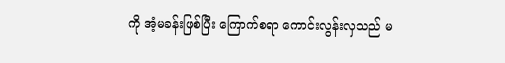ကို အံ့မခန်းဖြစ်ပြီး ကြောက်စရာ ကောင်းလွန်းလှသည် မ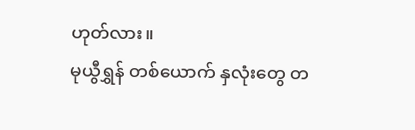ဟုတ်လား။
မုယွီရွှန် တစ်ယောက် နှလုံးတွေ တ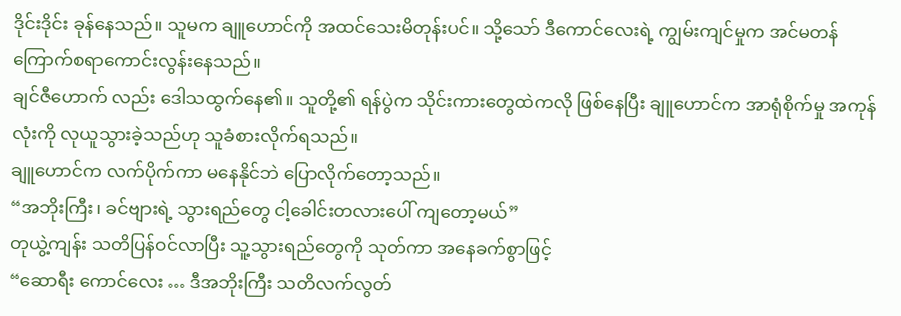ဒိုင်းဒိုင်း ခုန်နေသည်။ သူမက ချူဟောင်ကို အထင်သေးမိတုန်းပင်။ သို့သော် ဒီကောင်လေးရဲ့ ကျွမ်းကျင်မှုက အင်မတန် ကြောက်စရာကောင်းလွန်းနေသည်။
ချင်ဇီဟောက် လည်း ဒေါသထွက်နေ၏။ သူတို့၏ ရန်ပွဲက သိုင်းကားတွေထဲကလို ဖြစ်နေပြီး ချူဟောင်က အာရုံစိုက်မှု အကုန်လုံးကို လုယူသွားခဲ့သည်ဟု သူခံစားလိုက်ရသည်။
ချူဟောင်က လက်ပိုက်ကာ မနေနိုင်ဘဲ ပြောလိုက်တော့သည်။
“အဘိုးကြီး၊ ခင်ဗျားရဲ့ သွားရည်တွေ ငါ့ခေါင်းတလားပေါ် ကျတော့မယ်”
တုယွဲ့ကျန်း သတိပြန်ဝင်လာပြီး သူ့သွားရည်တွေကို သုတ်ကာ အနေခက်စွာဖြင့်
“ဆောရီး ကောင်လေး … ဒီအဘိုးကြီး သတိလက်လွတ်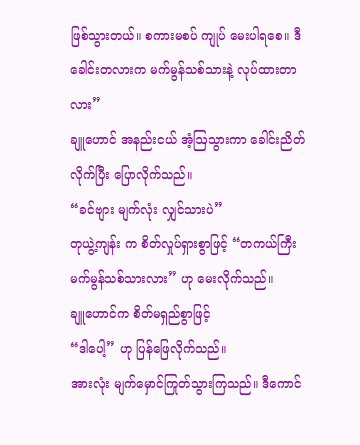ဖြစ်သွားတယ်။ စကားမစပ် ကျုပ် မေးပါရစေ။ ဒီခေါင်းတလားက မက်မွန်သစ်သားနဲ့ လုပ်ထားတာလား”
ချူဟောင် အနည်းငယ် အံ့ဩသွားကာ ခေါင်းညိတ်လိုက်ပြီး ပြောလိုက်သည်။
“ခင်ဗျား မျက်လုံး လျှင်သားပဲ”
တုယွဲ့ကျန်း က စိတ်လှုပ်ရှားစွာဖြင့် “တကယ်ကြီး မက်မွန်သစ်သားလား” ဟု မေးလိုက်သည်။
ချူဟောင်က စိတ်မရှည်စွာဖြင့်
“ဒါပေါ့” ဟု ပြန်ဖြေလိုက်သည်။
အားလုံး မျက်မှောင်ကြုတ်သွားကြသည်။ ဒီကောင်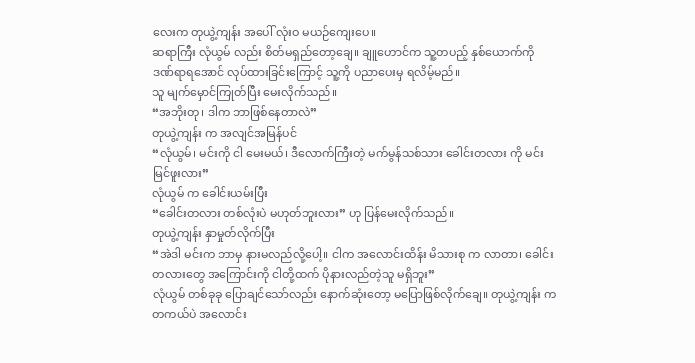လေးက တုယွဲ့ကျန်း အပေါ် လုံးဝ မယဉ်ကျေးပေ။
ဆရာကြီး လုံယွမ် လည်း စိတ်မရှည်တော့ချေ။ ချူဟောင်က သူ့တပည့် နှစ်ယောက်ကို ဒဏ်ရာရအောင် လုပ်ထားခြင်းကြောင့် သူ့ကို ပညာပေးမှ ရလိမ့်မည်။
သူ မျက်မှောင်ကြုတ်ပြီး မေးလိုက်သည်။
“အဘိုးတု၊ ဒါက ဘာဖြစ်နေတာလဲ”
တုယွဲ့ကျန်း က အလျင်အမြန်ပင်
“လုံယွမ်၊ မင်းကို ငါ မေးမယ်၊ ဒီလောက်ကြီးတဲ့ မက်မွန်သစ်သား ခေါင်းတလား ကို မင်း မြင်ဖူးလား”
လုံယွမ် က ခေါင်းယမ်းပြီး
“ခေါင်းတလား တစ်လုံးပဲ မဟုတ်ဘူးလား” ဟု ပြန်မေးလိုက်သည်။
တုယွဲ့ကျန်း နှာမှုတ်လိုက်ပြီး
“အဲဒါ မင်းက ဘာမှ နားမလည်လို့ပေါ့။ ငါက အလောင်းထိန်း မိသားစု က လာတာ၊ ခေါင်းတလားတွေ အကြောင်းကို ငါတို့ထက် ပိုနားလည်တဲ့သူ မရှိဘူး”
လုံယွမ် တစ်ခုခု ပြောချင်သော်လည်း နောက်ဆုံးတော့ မပြောဖြစ်လိုက်ချေ။ တုယွဲ့ကျန်း က တကယ်ပဲ အလောင်း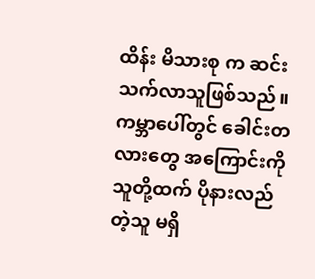ထိန်း မိသားစု က ဆင်းသက်လာသူဖြစ်သည်။ ကမ္ဘာပေါ်တွင် ခေါင်းတလားတွေ အကြောင်းကို သူတို့ထက် ပိုနားလည်တဲ့သူ မရှိ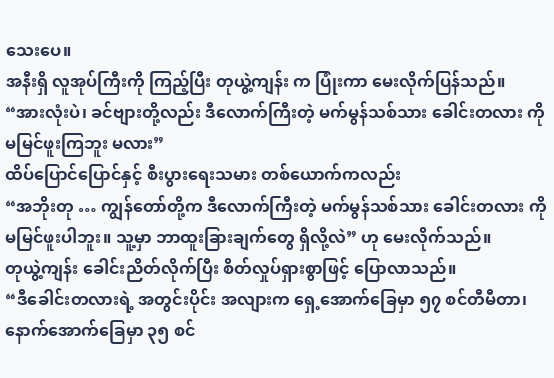သေးပေ။
အနီးရှိ လူအုပ်ကြီးကို ကြည့်ပြီး တုယွဲ့ကျန်း က ပြုံးကာ မေးလိုက်ပြန်သည်။
“အားလုံးပဲ၊ ခင်ဗျားတို့လည်း ဒီလောက်ကြီးတဲ့ မက်မွန်သစ်သား ခေါင်းတလား ကို မမြင်ဖူးကြဘူး မလား”
ထိပ်ပြောင်ပြောင်နှင့် စီးပွားရေးသမား တစ်ယောက်ကလည်း
“အဘိုးတု … ကျွန်တော်တို့က ဒီလောက်ကြီးတဲ့ မက်မွန်သစ်သား ခေါင်းတလား ကို မမြင်ဖူးပါဘူး။ သူ့မှာ ဘာထူးခြားချက်တွေ ရှိလို့လဲ” ဟု မေးလိုက်သည်။
တုယွဲ့ကျန်း ခေါင်းညိတ်လိုက်ပြီး စိတ်လှုပ်ရှားစွာဖြင့် ပြောလာသည်။
“ဒီခေါင်းတလားရဲ့ အတွင်းပိုင်း အလျားက ရှေ့အောက်ခြေမှာ ၅၇ စင်တီမီတာ၊ နောက်အောက်ခြေမှာ ၃၅ စင်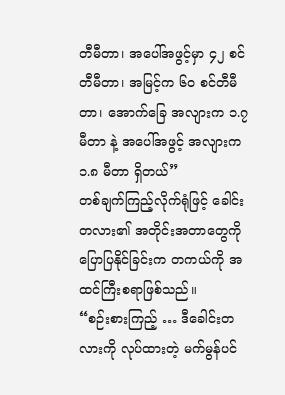တီမီတာ၊ အပေါ်အဖွင့်မှာ ၄၂ စင်တီမီတာ၊ အမြင့်က ၆၀ စင်တီမီတာ၊ အောက်ခြေ အလျားက ၁.၇ မီတာ နဲ့ အပေါ်အဖွင့် အလျားက ၁.၈ မီတာ ရှိတယ်”
တစ်ချက်ကြည့်လိုက်ရုံဖြင့် ခေါင်းတလား၏ အတိုင်းအတာတွေကို ပြောပြနိုင်ခြင်းက တကယ်ကို အထင်ကြီးစရာဖြစ်သည်။
“စဉ်းစားကြည့် … ဒီခေါင်းတလားကို လုပ်ထားတဲ့ မက်မွန်ပင်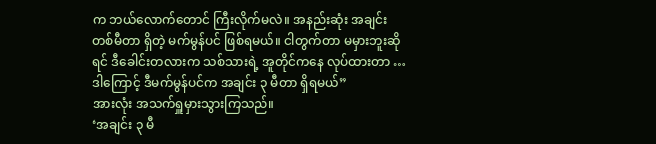က ဘယ်လောက်တောင် ကြီးလိုက်မလဲ။ အနည်းဆုံး အချင်း တစ်မီတာ ရှိတဲ့ မက်မွန်ပင် ဖြစ်ရမယ်။ ငါတွက်တာ မမှားဘူးဆိုရင် ဒီခေါင်းတလားက သစ်သားရဲ့ အူတိုင်ကနေ လုပ်ထားတာ … ဒါကြောင့် ဒီမက်မွန်ပင်က အချင်း ၃ မီတာ ရှိရမယ်”
အားလုံး အသက်ရှူမှားသွားကြသည်။
‘အချင်း ၃ မီ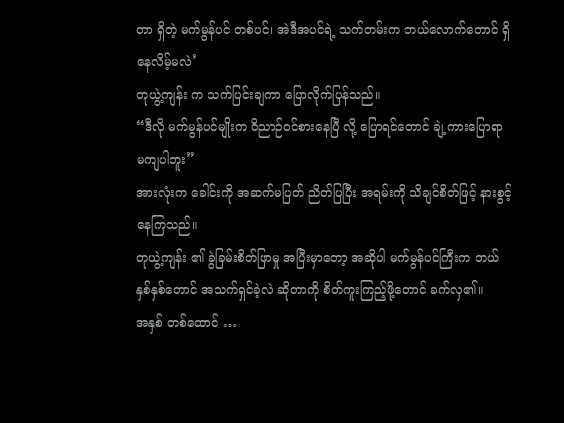တာ ရှိတဲ့ မက်မွန်ပင် တစ်ပင်၊ အဲဒီအပင်ရဲ့ သက်တမ်းက ဘယ်လောက်တောင် ရှိနေလိမ့်မလဲ’
တုယွဲ့ကျန်း က သက်ပြင်းချကာ ပြောလိုက်ပြန်သည်။
“ဒီလို မက်မွန်ပင်မျိုးက ဝိညာဉ်ဝင်စားနေပြီ လို့ ပြောရင်တောင် ချဲ့ကားပြောရာ မကျပါဘူး”
အားလုံးက ခေါင်းကို အဆက်မပြတ် ညိတ်ပြပြီး အရမ်းကို သိချင်စိတ်ဖြင့် နားစွင့်နေကြသည်။
တုယွဲ့ကျန်း ၏ ခွဲခြမ်းစိတ်ဖြာမှု အပြီးမှာတော့ အဆိုပါ မက်မွန်ပင်ကြီးက ဘယ်နှစ်နှစ်တောင် အသက်ရှင်ခဲ့လဲ ဆိုတာကို စိတ်ကူးကြည့်ဖို့တောင် ခက်လှ၏။
အနှစ် တစ်ထောင် …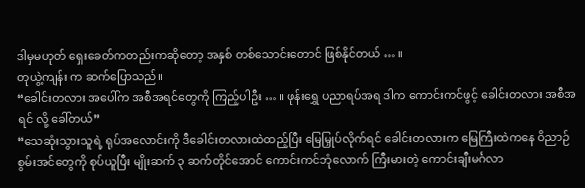ဒါမှမဟုတ် ရှေးခေတ်ကတည်းကဆိုတော့ အနှစ် တစ်သောင်းတောင် ဖြစ်နိုင်တယ် … ။
တုယွဲ့ကျန်း က ဆက်ပြောသည်။
“ခေါင်းတလား အပေါ်က အစီအရင်တွေကို ကြည့်ပါဦး … ။ ဖုန်းရွှေ ပညာရပ်အရ ဒါက ကောင်းကင်ဖွင့် ခေါင်းတလား အစီအရင် လို့ ခေါ်တယ်”
“သေဆုံးသွားသူရဲ့ ရုပ်အလောင်းကို ဒီခေါင်းတလားထဲထည့်ပြီး မြေမြှုပ်လိုက်ရင် ခေါင်းတလားက မြေကြီးထဲကနေ ဝိညာဉ်စွမ်းအင်တွေကို စုပ်ယူပြီး မျိုးဆက် ၃ ဆက်တိုင်အောင် ကောင်းကင်ဘုံလောက် ကြီးမားတဲ့ ကောင်းချီးမင်္ဂလာ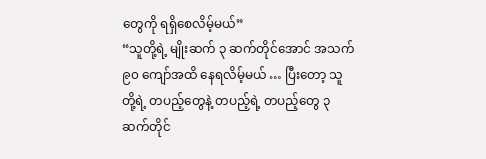တွေကို ရရှိစေလိမ့်မယ်”
“သူတို့ရဲ့ မျိုးဆက် ၃ ဆက်တိုင်အောင် အသက် ၉၀ ကျော်အထိ နေရလိမ့်မယ် … ပြီးတော့ သူတို့ရဲ့ တပည့်တွေနဲ့ တပည့်ရဲ့ တပည့်တွေ ၃ ဆက်တိုင်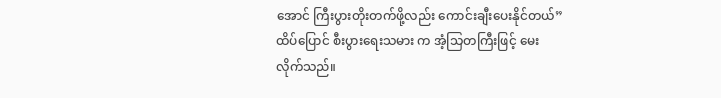အောင် ကြီးပွားတိုးတက်ဖို့လည်း ကောင်းချီးပေးနိုင်တယ်”
ထိပ်ပြောင် စီးပွားရေးသမား က အံ့သြတကြီးဖြင့် မေးလိုက်သည်။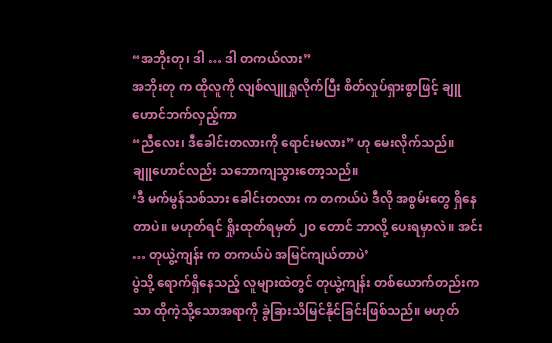“အဘိုးတု၊ ဒါ … ဒါ တကယ်လား”
အဘိုးတု က ထိုလူကို လျစ်လျူရှုလိုက်ပြီး စိတ်လှုပ်ရှားစွာဖြင့် ချူဟောင်ဘက်လှည့်ကာ
“ညီလေး၊ ဒီခေါင်းတလားကို ရောင်းမလား” ဟု မေးလိုက်သည်။
ချူဟောင်လည်း သဘောကျသွားတော့သည်။
‘ဒီ မက်မွန်သစ်သား ခေါင်းတလား က တကယ်ပဲ ဒီလို အစွမ်းတွေ ရှိနေတာပဲ။ မဟုတ်ရင် ရှိုးထုတ်ရမှတ် ၂၀ တောင် ဘာလို့ ပေးရမှာလဲ။ အင်း … တုယွဲ့ကျန်း က တကယ်ပဲ အမြင်ကျယ်တာပဲ’
ပွဲသို့ ရောက်ရှိနေသည့် လူများထဲတွင် တုယွဲ့ကျန်း တစ်ယောက်တည်းကသာ ထိုကဲ့သို့သောအရာကို ခွဲခြားသိမြင်နိုင်ခြင်းဖြစ်သည်။ မဟုတ်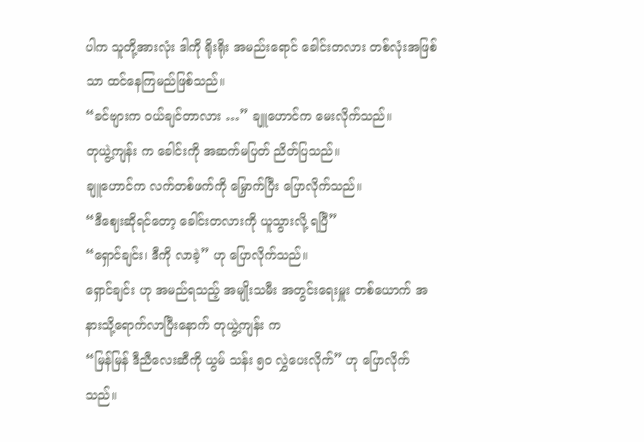ပါက သူတို့အားလုံး ဒါကို ရိုးရိုး အမည်းရောင် ခေါင်းတလား တစ်လုံးအဖြစ်သာ ထင်နေကြမည်ဖြစ်သည်။
“ခင်ဗျားက ဝယ်ချင်တာလား …” ချူဟောင်က မေးလိုက်သည်။
တုယွဲ့ကျန်း က ခေါင်းကို အဆက်မပြတ် ညိတ်ပြသည်။
ချူဟောင်က လက်တစ်ဖက်ကို မြှောက်ပြီး ပြောလိုက်သည်။
“ဒီဈေးဆိုရင်တော့ ခေါင်းတလားကို ယူသွားလို့ ရပြီ”
“ရှောင်ချင်း၊ ဒီကို လာခဲ့” ဟု ပြောလိုက်သည်။
ရှောင်ချင်း ဟု အမည်ရသည့် အမျိုးသမီး အတွင်းရေးမှူး တစ်ယောက် အနားသို့ရောက်လာပြီးနောက် တုယွဲ့ကျန်း က
“မြန်မြန် ဒီညီလေးဆီကို ယွမ် သန်း ၅၀ လွှဲပေးလိုက်” ဟု ပြောလိုက်သည်။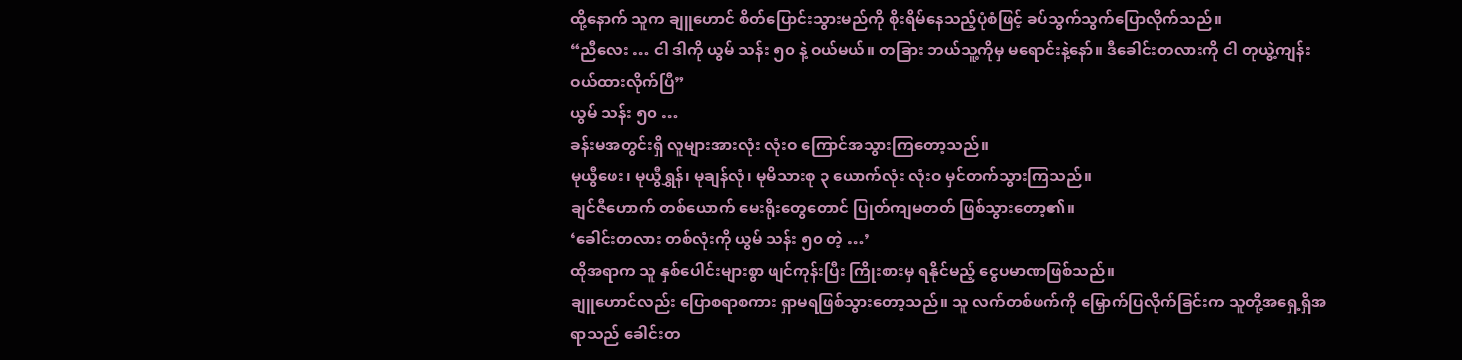ထို့နောက် သူက ချူဟောင် စိတ်ပြောင်းသွားမည်ကို စိုးရိမ်နေသည့်ပုံစံဖြင့် ခပ်သွက်သွက်ပြောလိုက်သည်။
“ညီလေး … ငါ ဒါကို ယွမ် သန်း ၅၀ နဲ့ ဝယ်မယ်။ တခြား ဘယ်သူ့ကိုမှ မရောင်းနဲ့နော်။ ဒီခေါင်းတလားကို ငါ တုယွဲ့ကျန်း ဝယ်ထားလိုက်ပြီ”
ယွမ် သန်း ၅၀ …
ခန်းမအတွင်းရှိ လူများအားလုံး လုံးဝ ကြောင်အသွားကြတော့သည်။
မုယွီဖေး၊ မုယွီရွှန်၊ မုချန်လုံ၊ မုမိသားစု ၃ ယောက်လုံး လုံးဝ မှင်တက်သွားကြသည်။
ချင်ဇီဟောက် တစ်ယောက် မေးရိုးတွေတောင် ပြုတ်ကျမတတ် ဖြစ်သွားတော့၏။
‘ခေါင်းတလား တစ်လုံးကို ယွမ် သန်း ၅၀ တဲ့ …’
ထိုအရာက သူ နှစ်ပေါင်းများစွာ ဖျင်ကုန်းပြီး ကြိုးစားမှ ရနိုင်မည့် ငွေပမာဏဖြစ်သည်။
ချူဟောင်လည်း ပြောစရာစကား ရှာမရဖြစ်သွားတော့သည်။ သူ လက်တစ်ဖက်ကို မြှောက်ပြလိုက်ခြင်းက သူတို့အရှေ့ရှိအရာသည် ခေါင်းတ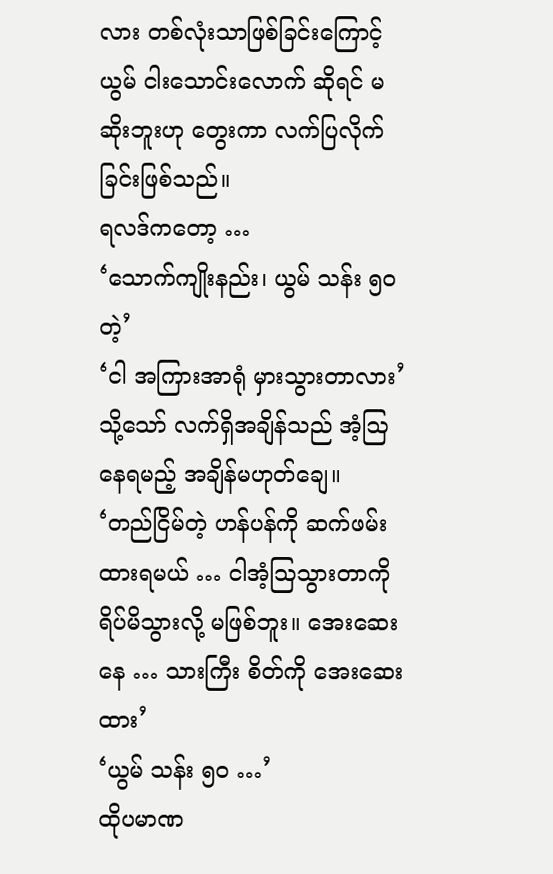လား တစ်လုံးသာဖြစ်ခြင်းကြောင့် ယွမ် ငါးသောင်းလောက် ဆိုရင် မဆိုးဘူးဟု တွေးကာ လက်ပြလိုက်ခြင်းဖြစ်သည်။
ရလဒ်ကတော့ …
‘သောက်ကျိုးနည်း၊ ယွမ် သန်း ၅၀ တဲ့’
‘ငါ အကြားအာရုံ မှားသွားတာလား’
သို့သော် လက်ရှိအချိန်သည် အံ့ဩနေရမည့် အချိန်မဟုတ်ချေ။
‘တည်ငြိမ်တဲ့ ဟန်ပန်ကို ဆက်ဖမ်းထားရမယ် … ငါအံ့ဩသွားတာကို ရိပ်မိသွားလို့ မဖြစ်ဘူး။ အေးဆေးနေ … သားကြီး စိတ်ကို အေးဆေးထား’
‘ယွမ် သန်း ၅၀ …’
ထိုပမာဏ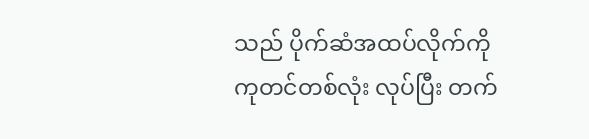သည် ပိုက်ဆံအထပ်လိုက်ကို ကုတင်တစ်လုံး လုပ်ပြီး တက်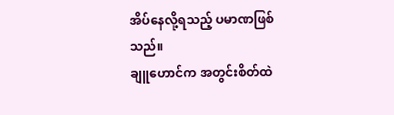အိပ်နေလို့ရသည့် ပမာဏဖြစ်သည်။
ချူဟောင်က အတွင်းစိတ်ထဲ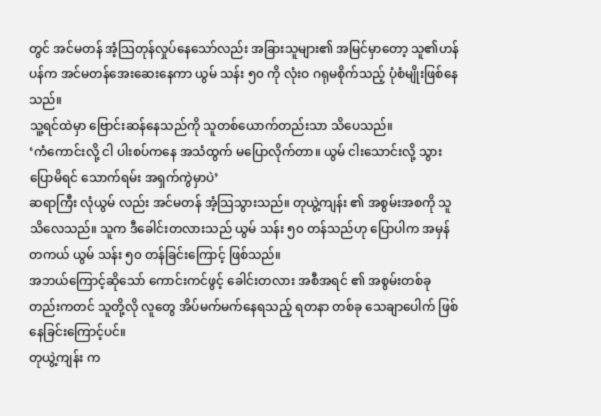တွင် အင်မတန် အံ့သြတုန်လှုပ်နေသော်လည်း အခြားသူများ၏ အမြင်မှာတော့ သူ၏ဟန်ပန်က အင်မတန်အေးဆေးနေကာ ယွမ် သန်း ၅၀ ကို လုံးဝ ဂရုမစိုက်သည့် ပုံစံမျိုးဖြစ်နေသည်။
သူ့ရင်ထဲမှာ ဗြောင်းဆန်နေသည်ကို သူတစ်ယောက်တည်းသာ သိပေသည်။
‘ကံကောင်းလို့ ငါ ပါးစပ်ကနေ အသံထွက် မပြောလိုက်တာ။ ယွမ် ငါးသောင်းလို့ သွားပြောမိရင် သောက်ရမ်း အရှက်ကွဲမှာပဲ’
ဆရာကြီး လုံယွမ် လည်း အင်မတန် အံ့သြသွားသည်။ တုယွဲ့ကျန်း ၏ အစွမ်းအစကို သူ သိလေသည်။ သူက ဒီခေါင်းတလားသည် ယွမ် သန်း ၅၀ တန်သည်ဟု ပြောပါက အမှန်တကယ် ယွမ် သန်း ၅၀ တန်ခြင်းကြောင့် ဖြစ်သည်။
အဘယ်ကြောင့်ဆိုသော် ကောင်းကင်ဖွင့် ခေါင်းတလား အစီအရင် ၏ အစွမ်းတစ်ခုတည်းကတင် သူတို့လို လူတွေ အိပ်မက်မက်နေရသည့် ရတနာ တစ်ခု သေချာပေါက် ဖြစ်နေခြင်းကြောင့်ပင်။
တုယွဲ့ကျန်း က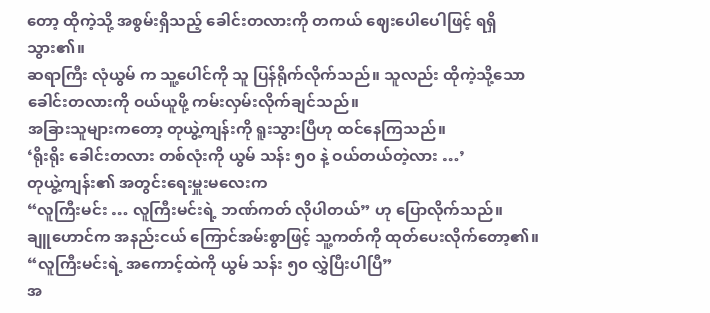တော့ ထိုကဲ့သို့ အစွမ်းရှိသည့် ခေါင်းတလားကို တကယ် ဈေးပေါပေါဖြင့် ရရှိသွား၏။
ဆရာကြီး လုံယွမ် က သူ့ပေါင်ကို သူ ပြန်ရိုက်လိုက်သည်။ သူလည်း ထိုကဲ့သို့သော ခေါင်းတလားကို ဝယ်ယူဖို့ ကမ်းလှမ်းလိုက်ချင်သည်။
အခြားသူများကတော့ တုယွဲ့ကျန်းကို ရူးသွားပြီဟု ထင်နေကြသည်။
‘ရိုးရိုး ခေါင်းတလား တစ်လုံးကို ယွမ် သန်း ၅၀ နဲ့ ဝယ်တယ်တဲ့လား …’
တုယွဲ့ကျန်း၏ အတွင်းရေးမှူးမလေးက
“လူကြီးမင်း … လူကြီးမင်းရဲ့ ဘဏ်ကတ် လိုပါတယ်” ဟု ပြောလိုက်သည်။
ချူဟောင်က အနည်းငယ် ကြောင်အမ်းစွာဖြင့် သူ့ကတ်ကို ထုတ်ပေးလိုက်တော့၏။
“လူကြီးမင်းရဲ့ အကောင့်ထဲကို ယွမ် သန်း ၅၀ လွှဲပြီးပါပြီ”
အ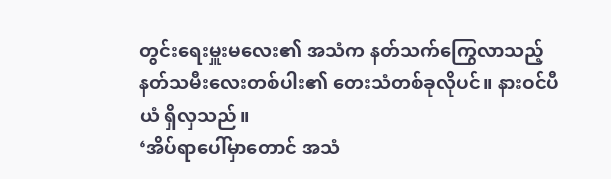တွင်းရေးမှူးမလေး၏ အသံက နတ်သက်ကြွေလာသည့် နတ်သမီးလေးတစ်ပါး၏ တေးသံတစ်ခုလိုပင်။ နားဝင်ပီယံ ရှိလှသည်။
‘အိပ်ရာပေါ်မှာတောင် အသံ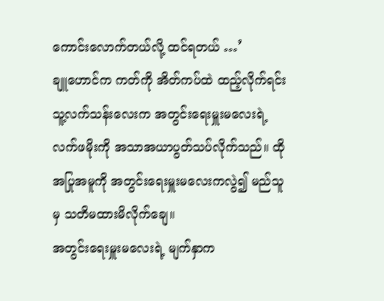ကောင်းလောက်တယ်လို့ ထင်ရတယ် …’
ချူဟောင်က ကတ်ကို အိတ်ကပ်ထဲ ထည့်လိုက်ရင်း သူ့လက်သန်းလေးက အတွင်းရေးမှူးမလေးရဲ့ လက်ဖမိုးကို အသာအယာပွတ်သပ်လိုက်သည်။ ထိုအပြုအမူကို အတွင်းရေးမှူးမလေးကလွဲ၍ မည်သူမှ သတိမထားမိလိုက်ချေ။
အတွင်းရေးမှူးမလေးရဲ့ မျက်နှာက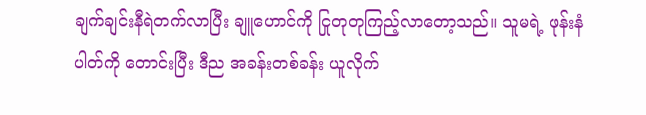ချက်ချင်းနီရဲတက်လာပြီး ချူဟောင်ကို ငြုတုတုကြည့်လာတော့သည်။ သူမရဲ့ ဖုန်းနံပါတ်ကို တောင်းပြီး ဒီည အခန်းတစ်ခန်း ယူလိုက်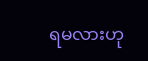ရမလားဟု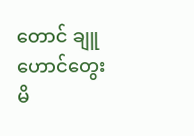တောင် ချူဟောင်တွေးမိ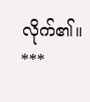လိုက်၏။
***